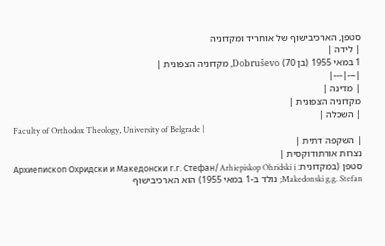סטפן, הארכיבישוף של אוחריד ומקדוניה
| לידה |
1 במאי 1955 (בן 70) Dobruševo, מקדוניה הצפונית |
|---|---|
| מדינה |
מקדוניה הצפונית |
| השכלה |
Faculty of Orthodox Theology, University of Belgrade |
| השקפה דתית |
נצרות אורתודוקסית |
סטפן (במקדונית: Архиепископ Охридски и Македонски г.г. Стефан/Arhiepiskop Ohridski i Makedonski g.g. Stefan; נולד ב-1 במאי 1955) הוא הארכיבישוף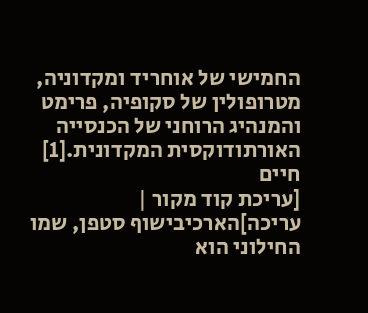החמישי של אוחריד ומקדוניה, מטרופולין של סקופיה, פרימט והמנהיג הרוחני של הכנסייה האורתודוקסית המקדונית.[1]
חיים
[עריכת קוד מקור | עריכה]הארכיבישוף סטפן, שמו החילוני הוא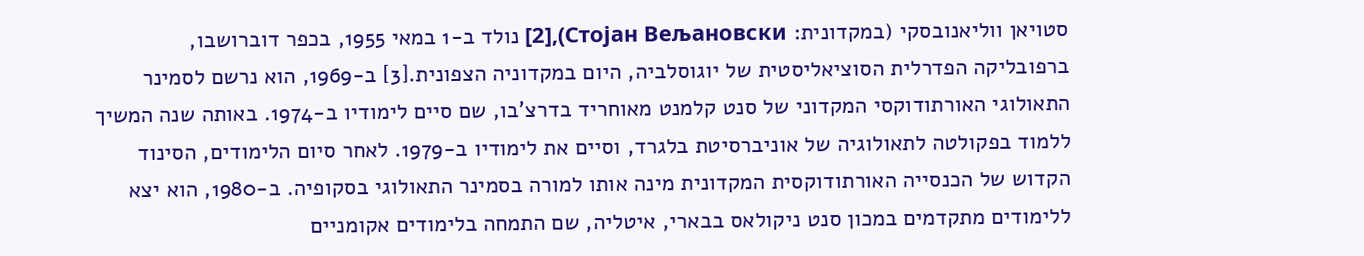סטויאן ווליאנובסקי (במקדונית: Стојан Вељановски),[2] נולד ב-1 במאי 1955, בכפר דוברושבו, ברפובליקה הפדרלית הסוציאליסטית של יוגוסלביה, היום במקדוניה הצפונית.[3] ב-1969, הוא נרשם לסמינר התאולוגי האורתודוקסי המקדוני של סנט קלמנט מאוחריד בדרצ'בו, שם סיים לימודיו ב-1974. באותה שנה המשיך ללמוד בפקולטה לתאולוגיה של אוניברסיטת בלגרד, וסיים את לימודיו ב-1979. לאחר סיום הלימודים, הסינוד הקדוש של הכנסייה האורתודוקסית המקדונית מינה אותו למורה בסמינר התאולוגי בסקופיה. ב-1980, הוא יצא ללימודים מתקדמים במכון סנט ניקולאס בבארי, איטליה, שם התמחה בלימודים אקומניים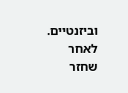וביזנטיים. לאחר שחזר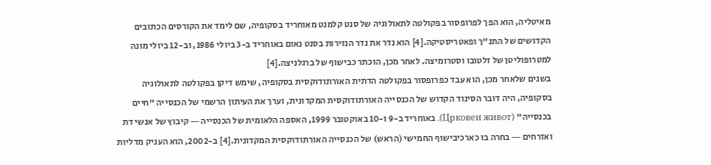מאיטליה, הוא הפך לפרופסור בפקולטה לתאולוגיה של סנט קלמנט מאוחריד בסקופיה, שם לימד את הקורסים הכתובים הקדושים של התנ"ך ופאטריסטיקה.[4] הוא נדר את נדר הנזירות בסנט נאום באוחריד ב-3 ביולי 1986, וב-12 ביולי מונה למטרופוליטן של זלטובו וסטרומיצה. לאחר מכן, הוכתר כבישוף של ברגלניצה.[4]
בשנים שלאחר מכן, הוא עבד כפרופסור בפקולטה הדתית האורתודוקסית בסקופיה, שימש דיקן בפקולטה לתאולוגיה בסקופיה, היה דובר הסינוד הקדוש של הכנסייה האורתודוקסית המקדונית, וערך את העיתון הרשמי של הכנסייה "חיים בכנסייה" (Црковен живот). באוחריד ב-9 ו-10 באוקטובר 1999, האספה הלאומית של הכנסייה ― קיבוץ של אנשי דת ואזרחים ― בחרה בו כארכיבישוף החמישי (הראש) של הכנסייה האורתודוקסית המקדונית.[4] ב-2002, הוא העניק מדליות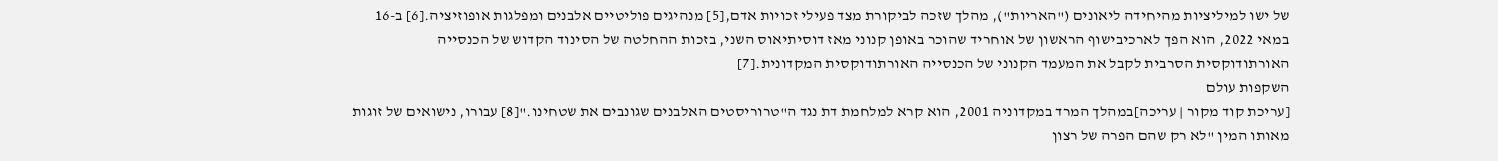של ישו למיליציות מהיחידה ליאונים ("האריות"), מהלך שזכה לביקורת מצד פעילי זכויות אדם,[5] מנהיגים פוליטיים אלבנים ומפלגות אופוזיציה.[6] ב-16 במאי 2022, הוא הפך לארכיבישוף הראשון של אוחריד שהוכר באופן קנוני מאז דוסיתיאוס השני, בזכות ההחלטה של הסינוד הקדוש של הכנסייה האורתודוקסית הסרבית לקבל את המעמד הקנוני של הכנסייה האורתודוקסית המקדונית.[7]
השקפות עולם
[עריכת קוד מקור | עריכה]במהלך המרד במקדוניה 2001, הוא קרא למלחמת דת נגד ה"טרוריסטים האלבנים שגונבים את שטחינו."[8] עבורו, נישואים של זוגות מאותו המין "לא רק שהם הפרה של רצון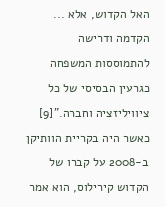האל הקדוש, אלא ... הקדמה ודרישה להתמוססות המשפחה כגרעין הבסיסי של כל ציוויליזציה וחברה."[9] כאשר היה בקריית הוותיקן ב-2008 על קברו של הקדוש קירילוס, הוא אמר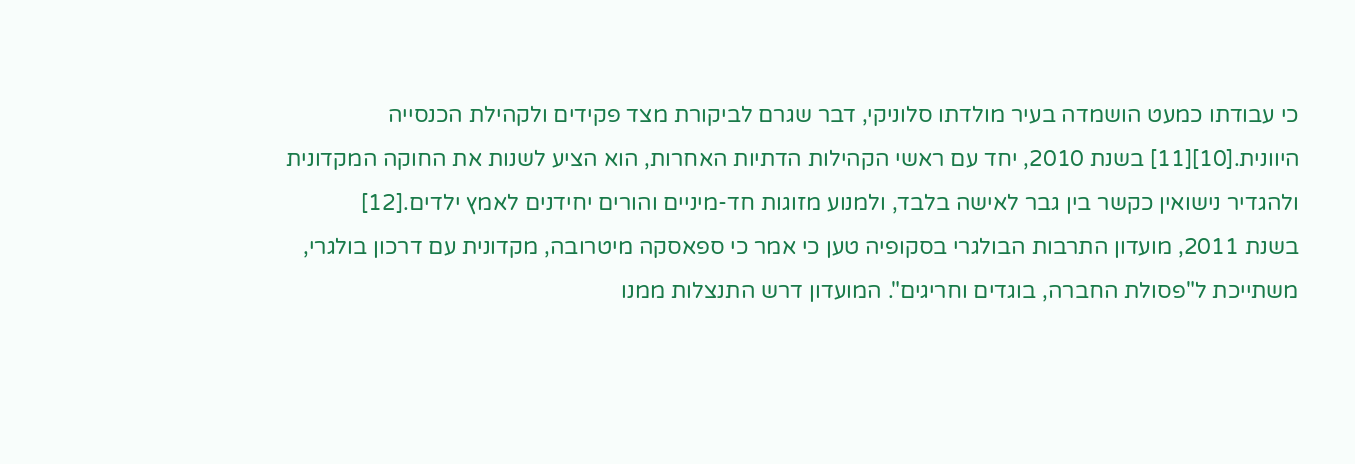כי עבודתו כמעט הושמדה בעיר מולדתו סלוניקי, דבר שגרם לביקורת מצד פקידים ולקהילת הכנסייה היוונית.[10][11] בשנת 2010, יחד עם ראשי הקהילות הדתיות האחרות, הוא הציע לשנות את החוקה המקדונית ולהגדיר נישואין כקשר בין גבר לאישה בלבד, ולמנוע מזוגות חד-מיניים והורים יחידנים לאמץ ילדים.[12]
בשנת 2011, מועדון התרבות הבולגרי בסקופיה טען כי אמר כי ספאסקה מיטרובה, מקדונית עם דרכון בולגרי, משתייכת ל"פסולת החברה, בוגדים וחריגים". המועדון דרש התנצלות ממנו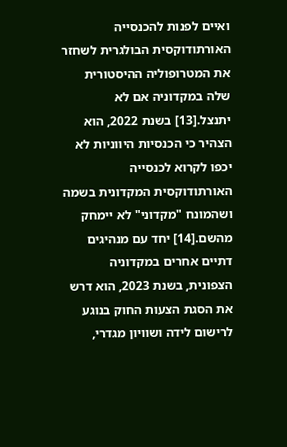ואיים לפנות להכנסייה האורתודוקסית הבולגרית לשחזר את המטרופוליה ההיסטורית שלה במקדוניה אם לא יתנצל.[13] בשנת 2022, הוא הצהיר כי הכנסיות היווניות לא יכפו לקרוא לכנסייה האורתודוקסית המקדונית בשמה ושהמונח "מקדוני" לא יימחק מהשם.[14] יחד עם מנהיגים דתיים אחרים במקדוניה הצפונית, בשנת 2023, הוא דרש את הסגת הצעות החוק בנוגע לרישום לידה ושוויון מגדרי,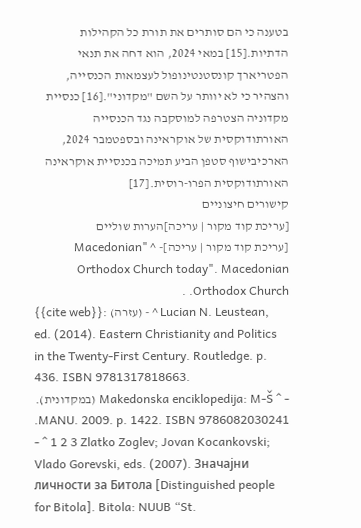בטענה כי הם סותרים את תורת כל הקהילות הדתיות.[15] במאי 2024, הוא דחה את תנאי הפטריארך קונסטנטינופול לעצמאות הכנסייה, והצהיר כי לא יוותר על השם "מקדוני".[16] כנסיית מקדוניה הצטרפה למוסקבה נגד הכנסייה האורתודוקסית של אוקראינה ובספטמבר 2024, הארכיבישוף סטפן הביע תמיכה בכנסיית אוקראינה האורתודוקסית הפרו-רוסית.[17]
קישורים חיצוניים
[עריכת קוד מקור | עריכה]הערות שוליים
[עריכת קוד מקור | עריכה]- ^ "Macedonian Orthodox Church today". Macedonian Orthodox Church. .
{{cite web}}: (עזרה) - ^ Lucian N. Leustean, ed. (2014). Eastern Christianity and Politics in the Twenty-First Century. Routledge. p. 436. ISBN 9781317818663.
- ^ Makedonska enciklopedija: M-Š (במקדונית). MANU. 2009. p. 1422. ISBN 9786082030241.
- ^ 1 2 3 Zlatko Zoglev; Jovan Kocankovski; Vlado Gorevski, eds. (2007). Значајни личности за Битола [Distinguished people for Bitola]. Bitola: NUUB “St.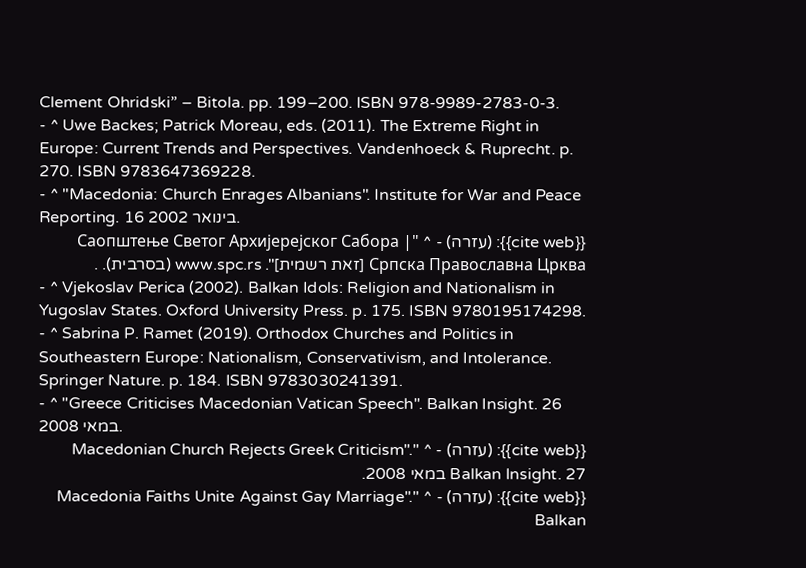Clement Ohridski” – Bitola. pp. 199–200. ISBN 978-9989-2783-0-3.
- ^ Uwe Backes; Patrick Moreau, eds. (2011). The Extreme Right in Europe: Current Trends and Perspectives. Vandenhoeck & Ruprecht. p. 270. ISBN 9783647369228.
- ^ "Macedonia: Church Enrages Albanians". Institute for War and Peace Reporting. 16 בינואר 2002.
{{cite web}}: (עזרה) - ^ "Саопштење Светог Архијерејског Сабора | Српскa Православнa Црквa [זאת רשמית]". www.spc.rs (בסרבית). .
- ^ Vjekoslav Perica (2002). Balkan Idols: Religion and Nationalism in Yugoslav States. Oxford University Press. p. 175. ISBN 9780195174298.
- ^ Sabrina P. Ramet (2019). Orthodox Churches and Politics in Southeastern Europe: Nationalism, Conservativism, and Intolerance. Springer Nature. p. 184. ISBN 9783030241391.
- ^ "Greece Criticises Macedonian Vatican Speech". Balkan Insight. 26 במאי 2008.
{{cite web}}: (עזרה) - ^ "Macedonian Church Rejects Greek Criticism". Balkan Insight. 27 במאי 2008.
{{cite web}}: (עזרה) - ^ "Macedonia Faiths Unite Against Gay Marriage". Balkan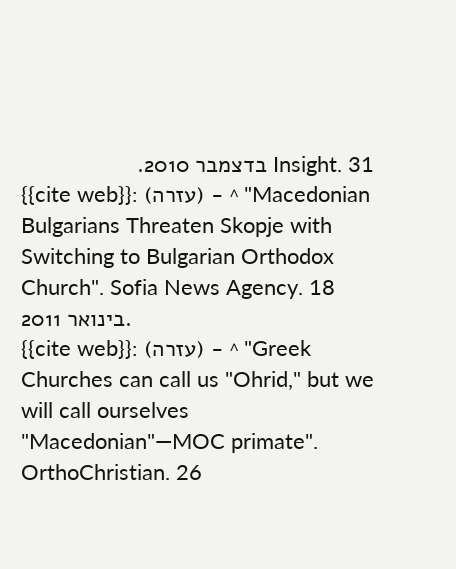Insight. 31 בדצמבר 2010.
{{cite web}}: (עזרה) - ^ "Macedonian Bulgarians Threaten Skopje with Switching to Bulgarian Orthodox Church". Sofia News Agency. 18 בינואר 2011.
{{cite web}}: (עזרה) - ^ "Greek Churches can call us "Ohrid," but we will call ourselves "Macedonian"—MOC primate". OrthoChristian. 26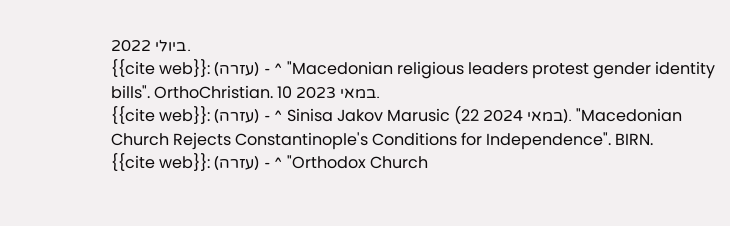ביולי 2022.
{{cite web}}: (עזרה) - ^ "Macedonian religious leaders protest gender identity bills". OrthoChristian. 10 במאי 2023.
{{cite web}}: (עזרה) - ^ Sinisa Jakov Marusic (22 במאי 2024). "Macedonian Church Rejects Constantinople's Conditions for Independence". BIRN.
{{cite web}}: (עזרה) - ^ "Orthodox Church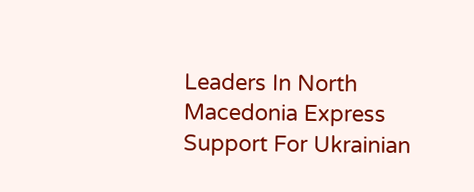Leaders In North Macedonia Express Support For Ukrainian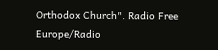Orthodox Church". Radio Free Europe/Radio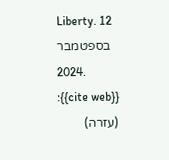Liberty. 12 בספטמבר 2024.
{{cite web}}: (עזרה)